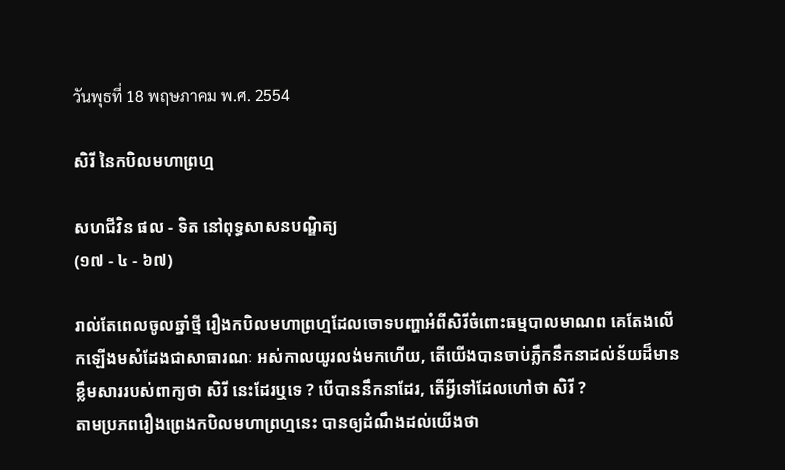วันพุธที่ 18 พฤษภาคม พ.ศ. 2554

សិរី នៃកបិលមហាព្រហ្ម

សហជីវិន ផល - ទិត នៅពុទ្ធសាសនបណ្ឌិត្យ
(១៧ - ៤ - ៦៧)

រាល់តែពេលចូលឆ្នាំថ្មី រឿងកបិលមហាព្រហ្មដែលចោទបញ្ហាអំពីសិរីចំពោះធម្មបាលមាណព គេតែងលើកឡើងមសំដែងជាសាធារណៈ អស់កាលយូរលង់មកហើយ, តើយើងបានចាប់ភ្លឹកនឹកនាដល់ន័យដ៏មានខ្លឹមសាររបស់ពាក្យថា សិរី នេះដែរឬទេ ? បើបាននឹកនាដែរ, តើអ្វីទៅដែលហៅថា សិរី ?
តាមប្រភពរឿងព្រេងកបិលមហាព្រហ្មនេះ បានឲ្យដំណឹងដល់យើងថា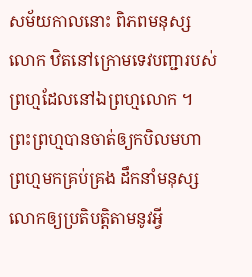សម័យកាលនោះ ពិភពមនុស្សលោក ឋិតនៅក្រោមទេវបញ្ជារបស់ព្រហ្មដែលនៅឯព្រហ្មលោក ។ ព្រះព្រហ្មបានចាត់ឲ្យកបិលមហាព្រហ្មមកគ្រប់គ្រង ដឹកនាំមនុស្សលោកឲ្យប្រតិបត្តិតាមនូវអ្វី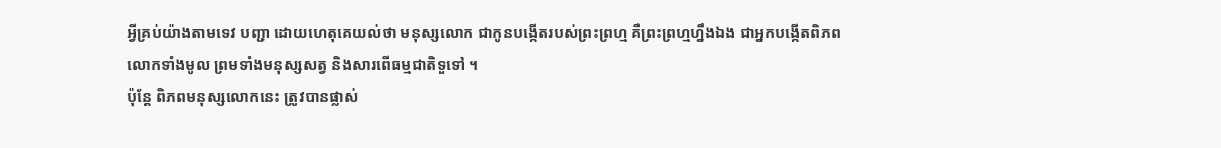អ្វីគ្រប់យ៉ាងតាមទេវ បញ្ជា ដោយហេតុគេយល់ថា មនុស្សលោក ជាកូនបង្កើតរបស់ព្រះព្រហ្ម គឺព្រះព្រហ្មហ្នឹងឯង ជាអ្នកបង្កើតពិភពលោកទាំងមូល ព្រមទាំងមនុស្សសត្វ និងសារពើធម្មជាតិទួទៅ ។
ប៉ុន្តែ ពិភពមនុស្សលោកនេះ ត្រូវបានផ្លាស់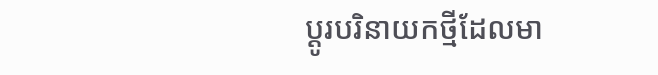ប្ដូរបរិនាយកថ្មីដែលមា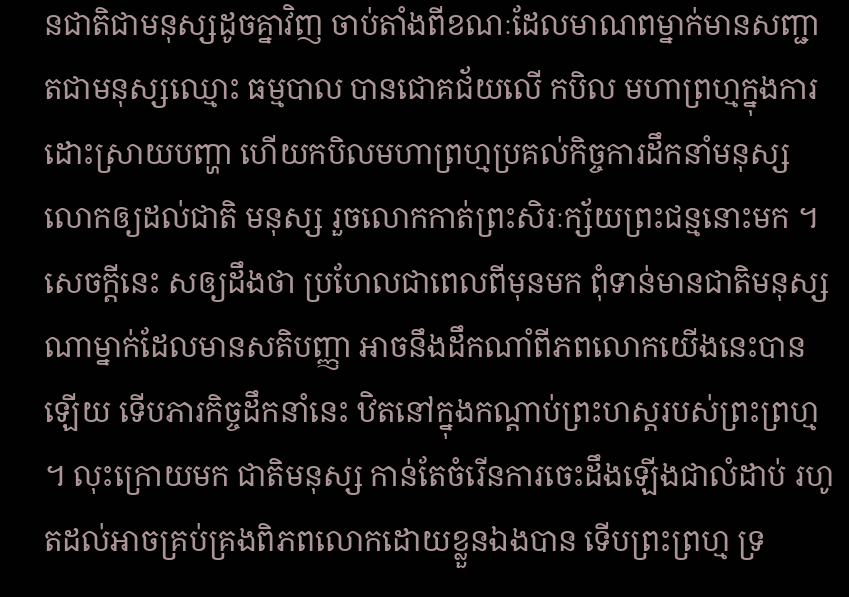នជាតិជាមនុស្សដូចគ្នាវិញ ចាប់តាំងពីខណៈដែលមាណពម្នាក់មានសញ្ជាតជាមនុស្សឈ្មោះ ធម្មបាល បានជោគជ័យលើ កបិល មហាព្រហ្មក្នុងការដោះស្រាយបញ្ហា ហើយកបិលមហាព្រហ្មប្រគល់កិច្ចការដឹកនាំមនុស្សលោកឲ្យដល់ជាតិ មនុស្ស រួចលោកកាត់ព្រះសិរៈក្ស័យព្រះជន្មនោះមក ។
សេចក្ដីនេះ សឲ្យដឹងថា ប្រហែលជាពេលពីមុនមក ពុំទាន់មានជាតិមនុស្សណាម្នាក់ដែលមានសតិបញ្ញា អាចនឹងដឹកណាំពីភពលោកយើងនេះបានឡើយ ទើបភារកិច្ចដឹកនាំនេះ ឋិតនៅក្នុងកណ្ដាប់ព្រះហស្ដរបស់ព្រះព្រហ្ម ។ លុះក្រោយមក ជាតិមនុស្ស កាន់តែចំរើនការចេះដឹងឡើងជាលំដាប់ រហូតដល់អាចគ្រប់គ្រងពិភពលោកដោយខ្លួនឯងបាន ទើបព្រះព្រហ្ម ទ្រ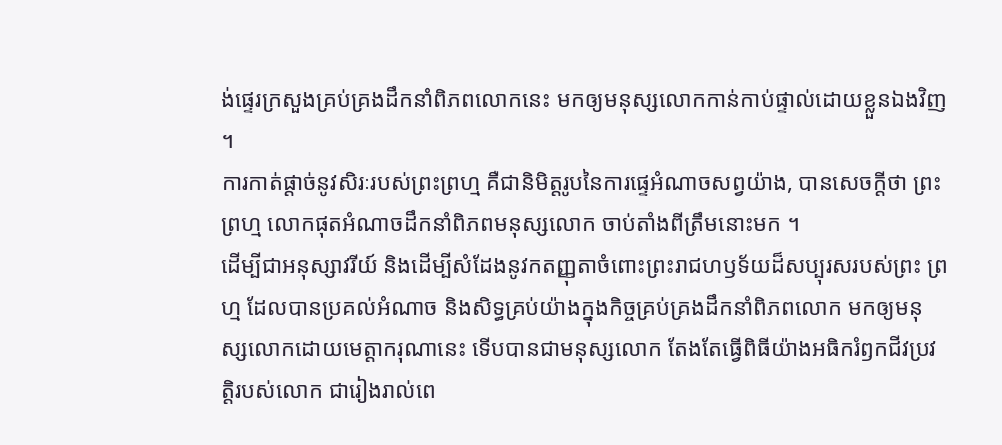ង់ផ្ទេរក្រសួងគ្រប់គ្រងដឹកនាំពិភពលោកនេះ មកឲ្យមនុស្សលោកកាន់កាប់ផ្ទាល់ដោយខ្លួនឯងវិញ ។
ការកាត់ផ្ដាច់នូវសិរៈរបស់ព្រះព្រហ្ម គឺជានិមិត្តរូបនៃការផ្ទេអំណាចសព្វយ៉ាង, បានសេចក្ដីថា ព្រះព្រហ្ម លោកផុតអំណាចដឹកនាំពិភពមនុស្សលោក ចាប់តាំងពីត្រឹមនោះមក ។
ដើម្បីជាអនុស្សាវរីយ៍ និងដើម្បីសំដែងនូវកតញ្ញុតាចំពោះព្រះរាជហឫទ័យដ៏សប្បុរសរបស់ព្រះ ព្រហ្ម ដែលបានប្រគល់អំណាច និងសិទ្ធគ្រប់យ៉ាងក្នុងកិច្ចគ្រប់គ្រងដឹកនាំពិភពលោក មកឲ្យមនុស្សលោកដោយមេត្តាករុណានេះ ទើបបានជាមនុស្សលោក តែងតែធ្វើពិធីយ៉ាងអធិករំឭកជីវប្រវត្តិរបស់លោក ជារៀងរាល់ពេ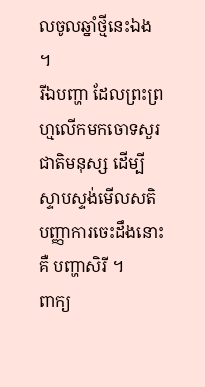លចូលឆ្នាំថ្មីនេះឯង ។
រីឯបញ្ហា ដែលព្រះព្រហ្មលើកមកចោទសួរជាតិមនុស្ស ដើម្បីស្ទាបស្ទង់មើលសតិបញ្ញាការចេះដឹងនោះ គឺ បញ្ហាសិរី ។
ពាក្យ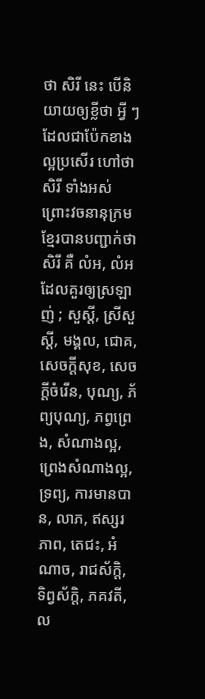ថា សិរី នេះ បើនិយាយឲ្យខ្លីថា អ្វី ៗ ដែលជាប៉ែកខាងល្អប្រសើរ ហៅថា សិរី ទាំងអស់ ព្រោះវចនានុក្រមខ្មែរបានបញ្ជាក់ថា សិរី គឺ លំអ, លំអដែលគួរឲ្យស្រឡាញ់ ; សួស្ដី, ស្រីសួស្ដី, មង្គល, ជោគ, សេចក្ដីសុខ, សេចក្ដីចំរើន, បុណ្យ, ភ័ព្យបុណ្យ, ភព្វព្រេង, សំណាងល្អ, ព្រេងសំណាងល្អ, ទ្រព្យ, ការមានបាន, លាភ, ឥស្សរភាព, តេជះ, អំណាច, រាជស័ក្តិ, ទិព្វស័ក្តិ, ភគវតី, ល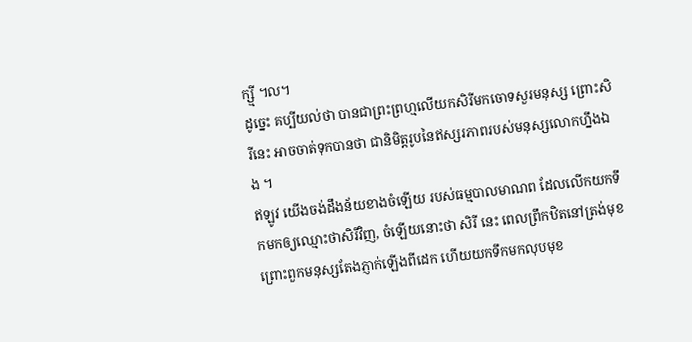ក្ស្មី ។ល។
ដូច្នេះ គប្បីយល់ថា បានជាព្រះព្រហ្មលើយកសិរីមកចោទសួរមនុស្ស ព្រោះសិរីនេះ អាចចាត់ទុកបានថា ជានិមិត្តរូបនៃឥស្សរភាពរបស់មនុស្សលោកហ្នឹងឯង ។
ឥឡូវ យើងចង់ដឹងន័យខាងចំឡើយ របស់ធម្មបាលមាណព ដែលលើកយកទឹកមកឲ្យឈ្មោះថាសិរីវិញ, ចំឡើយនោះថា សិរី នេះ ពេលព្រឹកឋិតនៅត្រង់មុខ ព្រោះពួកមនុស្សតែងភ្ញាក់ឡើងពីដេក ហើយយកទឹកមកលុបមុខ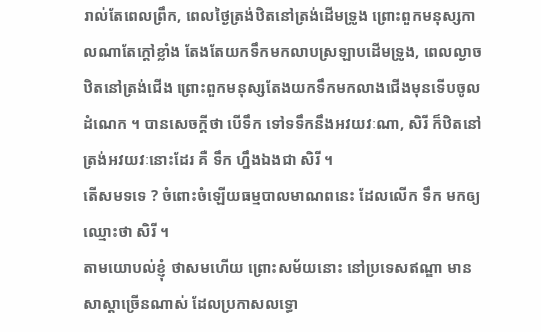រាល់តែពេលព្រឹក, ពេលថ្ងៃត្រង់ឋិតនៅត្រង់ដើមទ្រូង ព្រោះពួកមនុស្សកាលណាតែក្ដៅខ្លាំង តែងតែយកទឹកមកលាបស្រឡាបដើមទ្រូង, ពេលល្ងាចឋិតនៅត្រង់ជើង ព្រោះពួកមនុស្សតែងយកទឹកមកលាងជើងមុនទើបចូលដំណេក ។ បានសេចក្ដីថា បើទឹក ទៅទទឹកនឹងអវយវៈណា, សិរី ក៏ឋិតនៅត្រង់អវយវៈនោះដែរ គឺ ទឹក ហ្នឹងឯងជា សិរី ។
តើសមទទេ ? ចំពោះចំឡើយធម្មបាលមាណពនេះ ដែលលើក ទឹក មកឲ្យឈ្មោះថា សិរី ។
តាមយោបល់ខ្ញុំ ថាសមហើយ ព្រោះសម័យនោះ នៅប្រទេសឥណ្ឌា មានសាស្ដាច្រើនណាស់ ដែលប្រកាសលទ្ធោ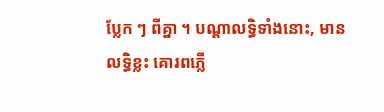ប្លែក ៗ ពីគ្នា ។ បណ្ដាលទ្ធិទាំងនោះ, មានលទ្ធិខ្លះ គោរពភ្លើ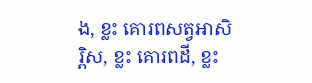ង, ខ្លះ គោរពសត្វអាសិរ្ពិស, ខ្លះ គោរពដី, ខ្លះ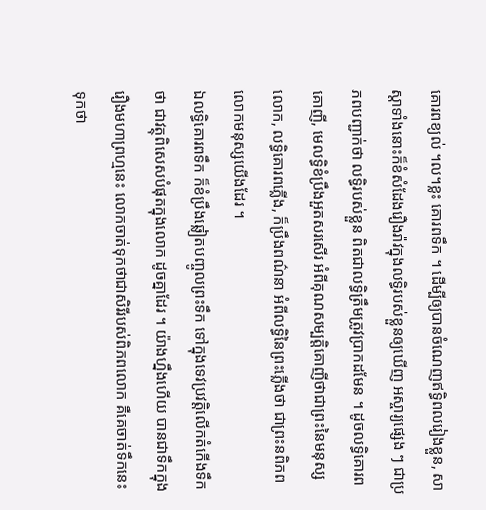គោរពខ្យល់ ។ល។ខ្លះ គោរពទឹក ។ ដើម្បីឲ្យបានចំណេញឥទ្ធិពលរៀងខ្លួន, សាស្ដាទាំងនោះក៏ខំសំដែងរឿងរ៉ាវក្នុងលទ្ធិរបស់ខ្លួនឲ្យឃើញ អស្ចារ្យផ្សេង ៗ ជាប្រភពបញ្ជាក់ថា លទ្ធិរបស់ខ្លួន ពិតជាលទ្ធិត្រឹមត្រូវប្រាកដមែន ។ ដូចលទ្ធិគោរពគោញី, មេលទ្ធិខំប្រឹងអួតសរសើរ អំពីគុណសម្បត្តិគោញីថាជាព្រះនៃមនុស្សលោក, លទ្ធិគោរពភ្លើង, ក៏ប្រឹងពណ៌នា អំពីលទ្ធិនៃព្រះភ្លើងថា ជាព្រះនពិភពលោកមនុស្សយើងដែរ ។
ឯលទ្ធិគោរពទឹក ក៏ខំប្រឹងឆ្លៀតបញ្ចូលព្រះទឹក ទៅក្នុងទេវប្រវត្តិលើកតំកើងទឹកថា ជាវត្ថុពិសេសបំផុតក្នុងលោក ដូចគ្នាដែរ ។ យ៉ាងហ្នឹងហើយ បានជាទឹកក្នុងរឿងមហាព្រហ្មនេះ លោកចាត់ទុកថាជាសិរីរបស់ពិភពលោក គឺគេចាត់ទឹកនេះទុកថា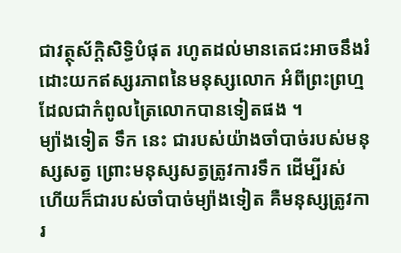ជាវត្ថុស័ក្តិសិទ្ធិបំផុត រហូតដល់មានតេជះអាចនឹងរំដោះយកឥស្សរភាពនៃមនុស្សលោក អំពីព្រះព្រហ្មដែលជាកំពូលត្រៃលោកបានទៀតផង ។
ម្យ៉ាងទៀត ទឹក នេះ ជារបស់យ៉ាងចាំបាច់របស់មនុស្សសត្វ ព្រោះមនុស្សសត្វត្រូវការទឹក ដើម្បីរស់ ហើយក៏ជារបស់ចាំបាច់ម្យ៉ាងទៀត គឺមនុស្សត្រូវការ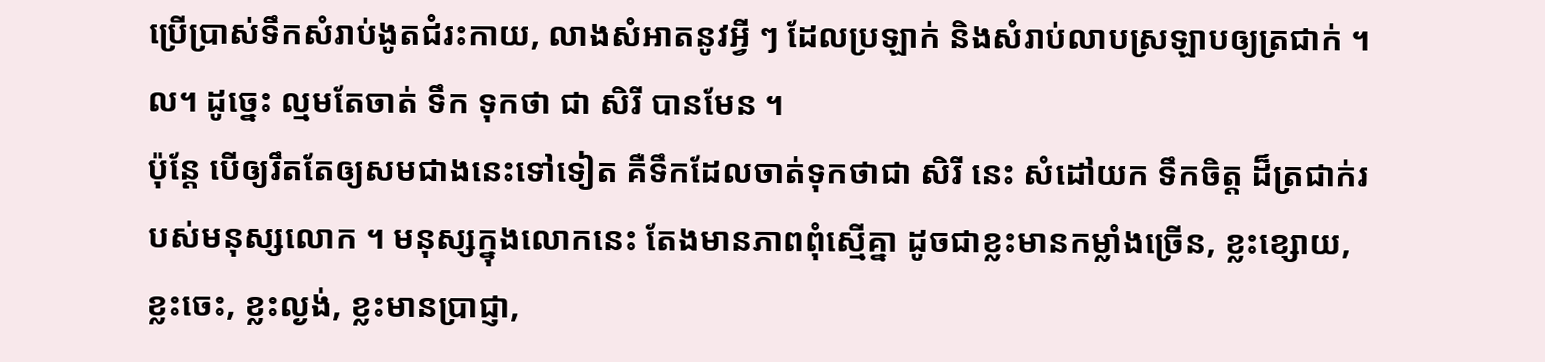ប្រើប្រាស់ទឹកសំរាប់ងូតជំរះកាយ, លាងសំអាតនូវអ្វី ៗ ដែលប្រឡាក់ និងសំរាប់លាបស្រឡាបឲ្យត្រជាក់ ។ល។ ដូច្នេះ ល្មមតែចាត់ ទឹក ទុកថា ជា សិរី បានមែន ។
ប៉ុន្តែ បើឲ្យរឹតតែឲ្យសមជាងនេះទៅទៀត គឺទឹកដែលចាត់ទុកថាជា សិរី នេះ សំដៅយក ទឹកចិត្ត ដ៏ត្រជាក់របស់មនុស្សលោក ។ មនុស្សក្នុងលោកនេះ តែងមានភាពពុំស្មើគ្នា ដូចជាខ្លះមានកម្លាំងច្រើន, ខ្លះខ្សោយ, ខ្លះចេះ, ខ្លះល្ងង់, ខ្លះមានប្រាជ្ញា,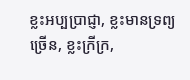ខ្លះអប្បប្រាជ្ញា, ខ្លះមានទ្រព្យច្រើន, ខ្លះក្រីក្រ,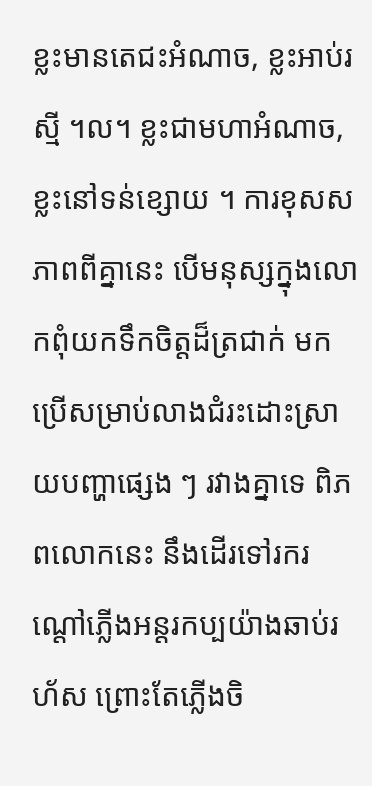ខ្លះមានតេជះអំណាច, ខ្លះអាប់រស្មី ។ល។ ខ្លះជាមហាអំណាច, ខ្លះនៅទន់ខ្សោយ ។ ការខុសសភាពពីគ្នានេះ បើមនុស្សក្នុងលោកពុំយកទឹកចិត្តដ៏ត្រជាក់ មកប្រើសម្រាប់លាងជំរះដោះស្រាយបញ្ហាផ្សេង ៗ រវាងគ្នាទេ ពិភពលោកនេះ នឹងដើរទៅរករណ្ដៅភ្លើងអន្ដរកប្បយ៉ាងឆាប់រហ័ស ព្រោះតែភ្លើងចិ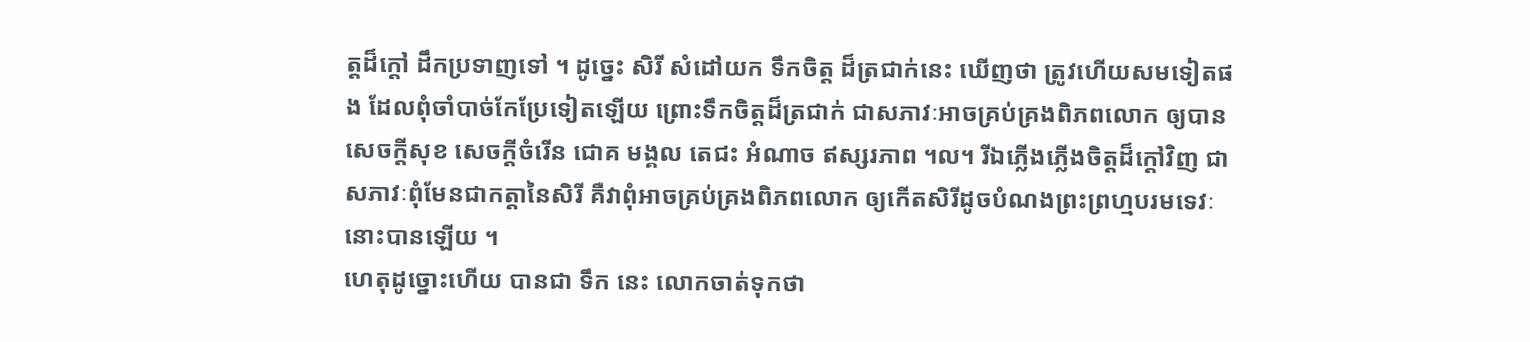ត្តដ៏ក្ដៅ ដឹកប្រទាញទៅ ។ ដូច្នេះ សិរី សំដៅយក ទឹកចិត្ត ដ៏ត្រជាក់នេះ ឃើញថា ត្រូវហើយសមទៀតផង ដែលពុំចាំបាច់កែប្រែទៀតឡើយ ព្រោះទឹកចិត្តដ៏ត្រជាក់ ជាសភាវៈអាចគ្រប់គ្រងពិភពលោក ឲ្យបានសេចក្ដីសុខ សេចក្ដីចំរើន ជោគ មង្គល តេជះ អំណាច ឥស្សរភាព ។ល។ រីឯភ្លើងភ្លើងចិត្តដ៏ក្ដៅវិញ ជាសភាវៈពុំមែនជាកត្តានៃសិរី គឺវាពុំអាចគ្រប់គ្រងពិភពលោក ឲ្យកើតសិរីដូចបំណងព្រះព្រហ្មបរមទេវៈនោះបានឡើយ ។
ហេតុដូច្នោះហើយ បានជា ទឹក នេះ លោកចាត់ទុកថា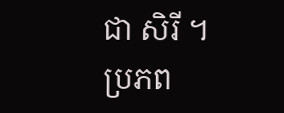ជា សិរី ។
ប្រភព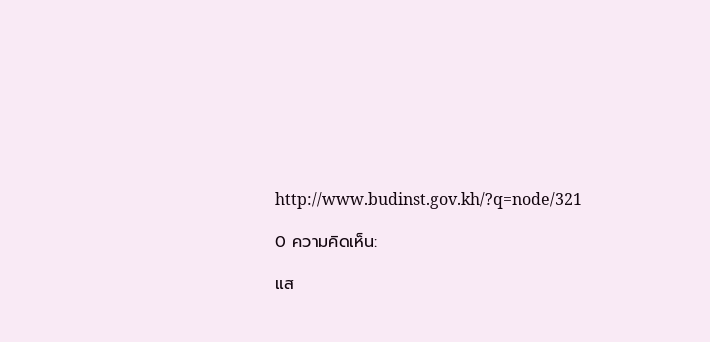http://www.budinst.gov.kh/?q=node/321

0 ความคิดเห็น:

แส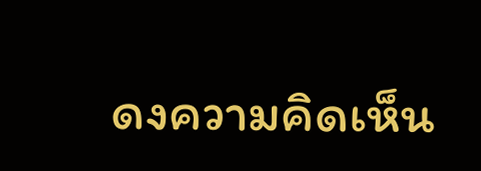ดงความคิดเห็น